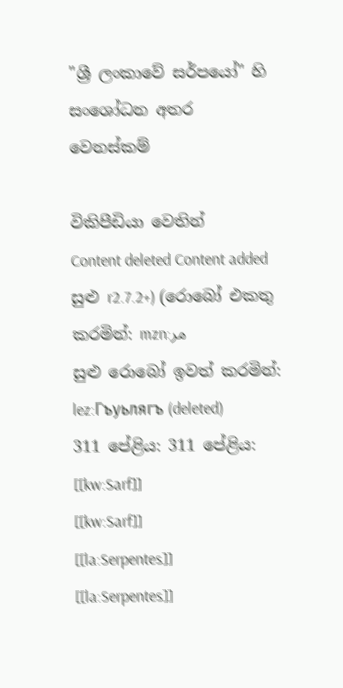"ශ්‍රී ලංකාවේ සර්පයෝ" හි සංශෝධන අතර වෙනස්කම්

විකිපීඩියා වෙතින්
Content deleted Content added
සුළු r2.7.2+) (රොබෝ එකතු කරමින්: mzn:مر
සුළු රොබෝ ඉවත් කරමින්: lez:Гъуьлягъ (deleted)
311 පේළිය: 311 පේළිය:
[[kw:Sarf]]
[[kw:Sarf]]
[[la:Serpentes]]
[[la:Serpentes]]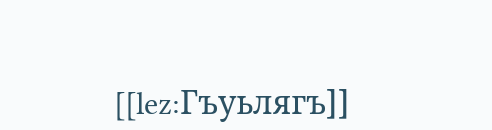[[lez:Гъуьлягъ]]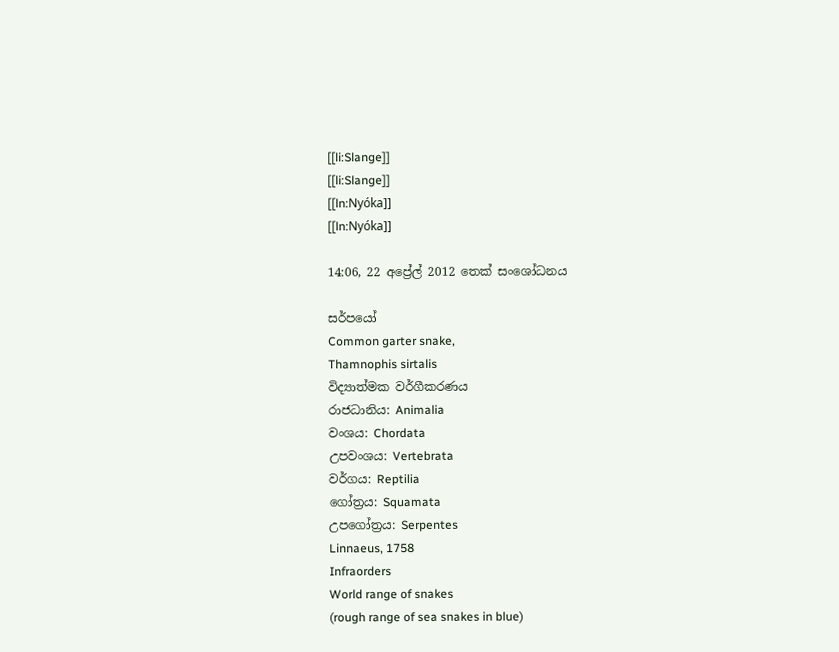[[li:Slange]]
[[li:Slange]]
[[ln:Nyóka]]
[[ln:Nyóka]]

14:06, 22 අප්‍රේල් 2012 තෙක් සංශෝධනය

සර්ප‍යෝ
Common garter snake,
Thamnophis sirtalis
විද්‍යාත්මක වර්ගීකරණය
රාජධානිය: Animalia
වංශය: Chordata
උපවංශය: Vertebrata
වර්ගය: Reptilia
ගෝත්‍රය: Squamata
උපගෝත්‍රය: Serpentes
Linnaeus, 1758
Infraorders
World range of snakes
(rough range of sea snakes in blue)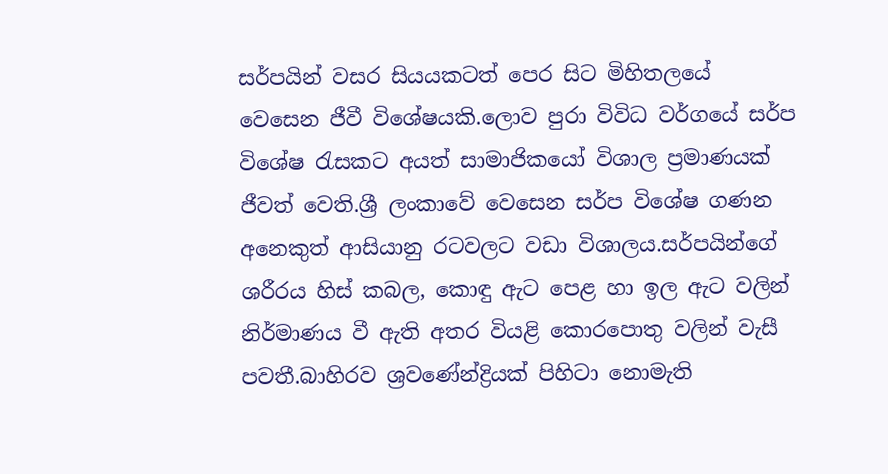සර්පයින් වසර සියයකටත් පෙර සිට මිහිතලයේ වෙසෙන ජීවී විශේෂයකි.ලොව පුරා විවිධ වර්ගයේ සර්ප විශේෂ රැසකට අයත් සාමාජිකයෝ විශාල ප්‍රමාණයක් ජීවත් වෙති.ශ්‍රී ලංකාවේ වෙසෙන සර්ප විශේෂ ගණන අනෙකුත් ආසියානු රටවලට වඩා විශාලය.සර්පයින්ගේ ශරීරය හිස් කබල, කොඳු ඇට පෙළ හා ඉල ඇට වලින් නිර්මාණය වී ඇති අතර වියළි ‍කොරපොතු වලින් වැසී පවතී.බාහිරව ශ්‍රවණේන්ද්‍රියක් පිහිටා නොමැති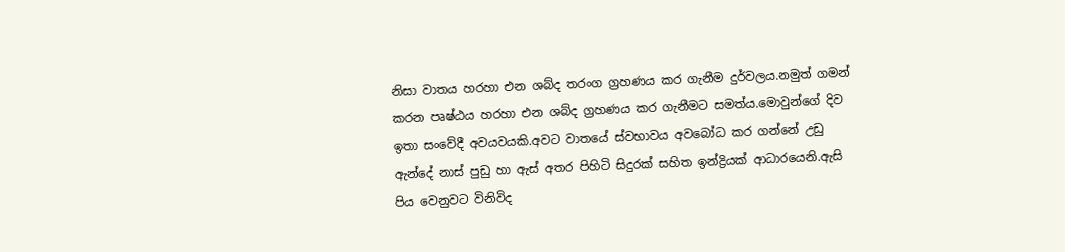නිසා වාතය හරහා එන ශබ්ද තරංග ග්‍රහණය කර ගැනීම දුර්වලය.නමුත් ගමන් කරන පෘෂ්ඨය හරහා එන ශබ්ද ග්‍රහණය කර ගැනීමට සමත්ය.මොවුන්ගේ දිව ඉතා සංවේදී අවයවයකි.අවට වාතයේ ස්වභාවය අවබෝධ කර ගන්නේ උඩු ඇන්දේ නාස් පුඩු හා ඇස් අතර පිහිටි සිදුරක් සහිත ඉන්ද්‍රියක් ආධාරයෙනි.ඇසි පිය වෙනුවට විනිවිද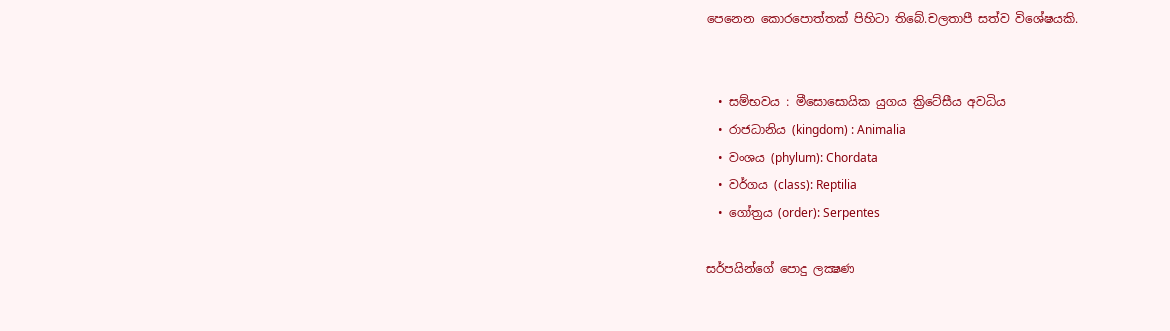පෙනෙන කොරපොත්තක් පිහිටා තිබේ.චලතාපී සත්ව වි‍ශේෂයකි.


  • සම්භවය : මීසොසොයික යුගය ක්‍රිටේසීය අවධිය
  • රාජධානිය (kingdom) : Animalia
  • වංශය (phylum): Chordata
  • වර්ගය (class): Reptilia
  • ගෝත්‍රය (order): Serpentes

සර්පයින්ගේ පොදු ලක්‍ෂණ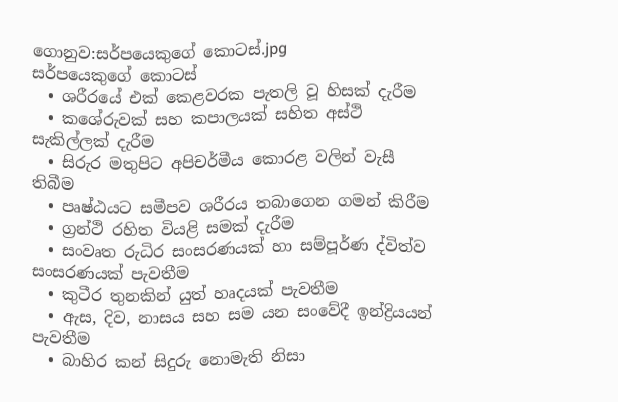ගොනුව:සර්පයෙකුගේ කොටස්.jpg
සර්පයෙකුගේ කොටස්
  • ශරීරයේ එක් කෙළවරක පැතලි වූ හිසක් දැරීම
  • කශේරුවක් සහ කපාලයක් සහිත අස්ථි සැකිල්ලක් දැරීම
  • සිරුර මතුපිට අපිචර්මීය කොරළ වලින් වැසී තිබීම
  • පෘෂ්ඨයට සමීපව ශරීරය තබාගෙන ගමන් කිරීම
  • ග්‍රන්ථි රහිත වියළි සමක් දැරීම
  • සංවෘත රුධිර සංසරණයක් හා සම්පූර්ණ ද්විත්ව සංසරණයක් පැවතීම
  • කුටීර තුනකින් යුත් හෘදයක් පැවතීම
  • ඇස, දිව, නාසය සහ සම යන සංවේදී ඉන්ද්‍රියයන් පැවතීම
  • බාහිර කන් සිදුරු නොමැති නිසා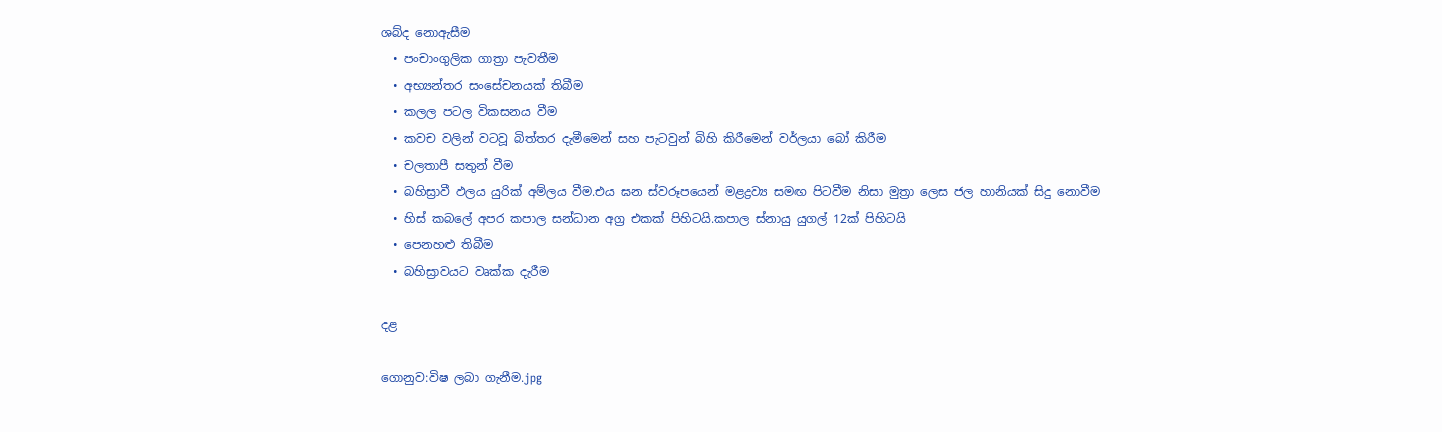ශබ්ද නොඇසීම
  • පංචාංගුලික ගාත්‍රා පැවතීම
  • අභ්‍යන්තර සංසේචනයක් තිබීම
  • කලල පටල විකසනය වීම
  • කවච වලින් වටවූ බිත්තර දැමීමෙන් සහ පැටවුන් බිහි කිරීමෙන් වර්ලයා බෝ කිරීම
  • චලතාපී සතුන් වීම
  • බහිස්‍රාවී ඵලය යුරික් අම්ලය වීම.එය ඝන ස්වරූපයෙන් මළද්‍රව්‍ය සමඟ පිටවීම නිසා මුත්‍රා ලෙස ජල හානියක් සිදු නොවීම
  • හිස් කබලේ අපර කපාල සන්ධාන අග්‍ර එකක් පිහිටයි.කපාල ස්නායු යුගල් 12ක් පිහිටයි
  • පෙනහළු තිබීම
  • බහිස්‍රාවයට වෘක්ක දැරීම

දළ

ගොනුව:විෂ ලබා ගැනීම.jpg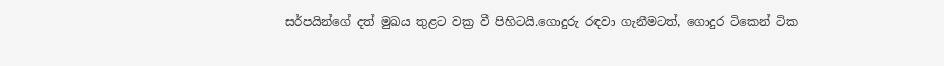සර්පයින්ගේ දත් මුඛය තුළට වක්‍ර වී පිහිටයි.ගොදුරු රඳවා ගැනීමටත්, ගොදුර ටිකෙන් ටික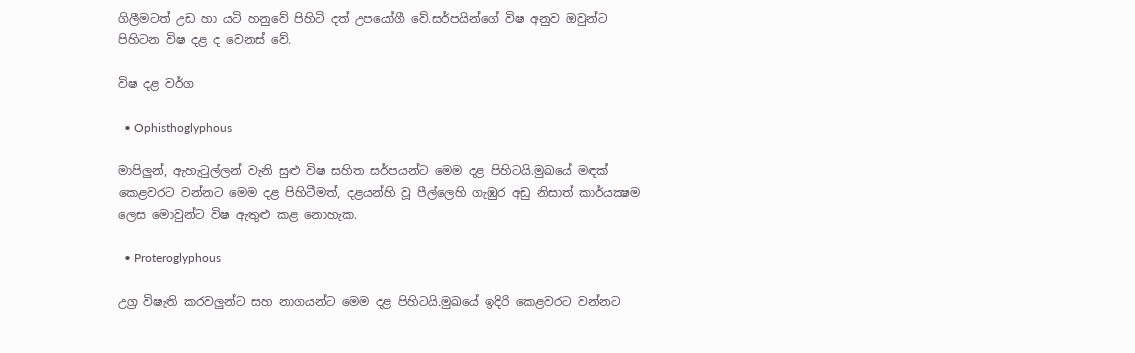ගිලීමටත් උඩ හා යටි හනුවේ පිහිටි දත් උපයෝගී වේ.සර්පයින්ගේ විෂ අනුව ඔවුන්ට පිහිටන විෂ දළ ද වෙනස් වේ.

විෂ දළ වර්ග

  • Ophisthoglyphous

මාපිලුන්, ඇහැටුල්ලන් වැනි සුළු විෂ සහිත සර්පයන්ට මෙම දළ පිහිටයි.මුඛයේ මඳක් කෙළවරට වන්නට මෙම දළ පිහිටීමත්, දළයන්හි වූ පීල්ලෙහි ගැඹුර අඩු නිසාත් කාර්යක්‍ෂම ලෙස මොවුන්ට විෂ ඇතුළු කළ නොහැක.

  • Proteroglyphous

උග්‍ර විෂැති කරවලුන්ට සහ නාගයන්ට මෙම දළ පිහිටයි.මුඛයේ ඉදිරි කෙළවරට වන්නට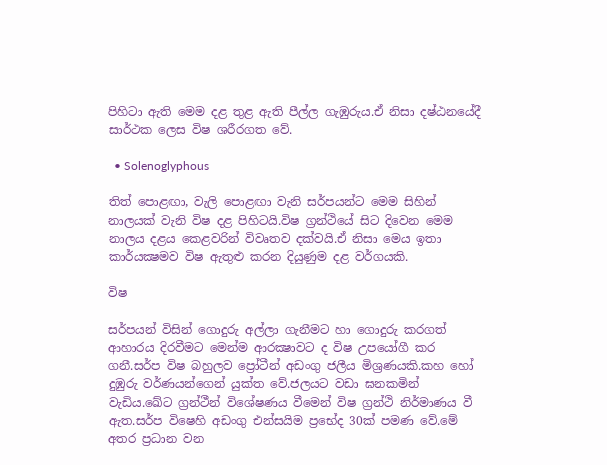පිහිටා ඇති මෙම දළ තුළ ඇති පීල්ල ගැඹුරුය.ඒ නිසා දෂ්ඨනයේදී සාර්ථක ලෙස විෂ ශරීරගත වේ.

  • Solenoglyphous

තිත් පොළඟා, වැලි පොළඟා වැනි සර්පයන්ට මෙම සිහින් නාලයක් වැනි විෂ දළ පිහිටයි.විෂ ග්‍රන්ථියේ සිට දිවෙන මෙම නාලය දළය කෙළවරින් විවෘතව දක්වයි.ඒ නිසා මෙය ඉතා කාර්යක්‍ෂමව විෂ ඇතුළු කරන දියුණුම දළ වර්ගයකි.

විෂ

සර්පයන් විසින් ගොදුරු අල්ලා ගැනීමට හා ගොදුරු කරගත් ආහාරය දිරවීමට මෙන්ම ආරක්‍ෂාවට ද විෂ උපයෝගී කර ගනී.සර්ප විෂ බහුලව ප්‍රෝටීන් අඩංගු ජලීය මිශ්‍රණයකි.කහ හෝ දුඹුරු වර්ණයන්ගෙන් යුක්ත වේ.ජලයට වඩා ඝනකමින් වැඩිය.ඛේට ග්‍රන්ථීන් විශේෂණය වීමෙන් විෂ ග්‍රන්ථි නිර්මාණය වී ඇත.සර්ප විෂෙහි අඩංගු එන්සයිම ප්‍රභේද 30ක් පමණ වේ.මේ අතර ප්‍රධාන වන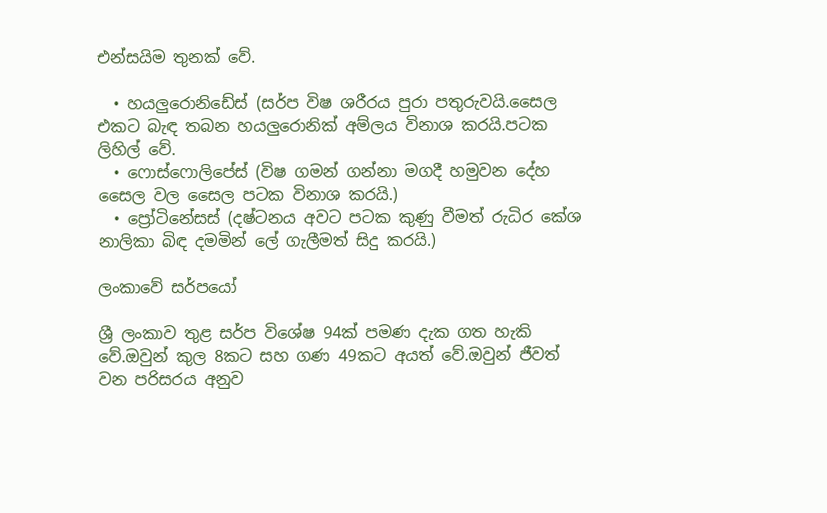එන්සයිම තුනක් වේ.

  • හයලුරොනිඩේස් (සර්ප විෂ ශරීරය පුරා පතුරුවයි.සෛල එකට බැඳ තබන හයලුරොනික් අම්ලය විනාශ කරයි.පටක ලිහිල් වේ.
  • ෆොස්ෆොලිපේස් (විෂ ගමන් ගන්නා මගදී හමුවන දේහ සෛල වල සෛල පටක විනාශ කරයි.)
  • ප්‍රෝටිනේසස් (දෂ්ටනය අවට පටක කුණු වීමත් රුධිර කේශ නාලිකා බිඳ දමමින් ලේ ගැලීමත් සිදු කරයි.)

ලංකාවේ සර්පයෝ

ශ්‍රී ලංකාව තුළ සර්ප විශේෂ 94ක් පමණ දැක ගත හැකි වේ.ඔවුන් කුල 8කට සහ ගණ 49කට අයත් වේ.ඔවුන් ජීවත් වන පරිසරය අනුව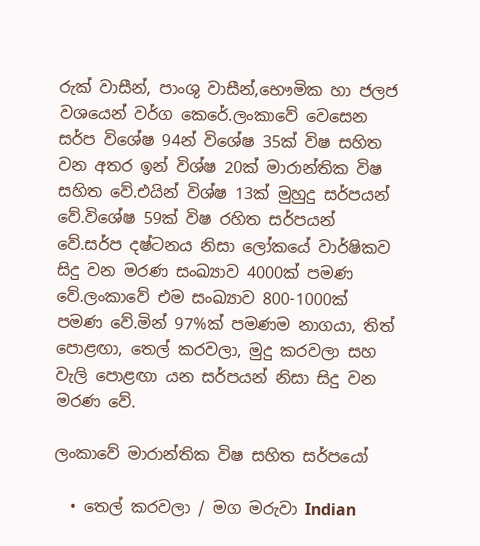රුක් වාසීන්, පාංශු වාසීන්,භෞමික හා ජලජ වශයෙන් වර්ග කෙරේ.ලංකාවේ වෙසෙන සර්ප විශේෂ 94න් විශේෂ 35ක් විෂ සහිත වන අතර ඉන් විශ්ෂ 20ක් මාරාන්තික විෂ සහිත වේ.එයින් විශ්ෂ 13ක් මුහුදු සර්පයන් වේ.විශේෂ 59ක් විෂ රහිත සර්පයන් වේ.සර්ප දෂ්ටනය නිසා ලෝකයේ වාර්ෂිකව සිදු වන මරණ සංඛ්‍යාව 4000ක් පමණ වේ.ලංකාවේ එම සංඛ්‍යාව 800-1000ක් පමණ වේ.මින් 97%ක් පමණම නාගයා, තිත් පොළඟා, තෙල් කරවලා, මුදු කරවලා සහ වැලි පොළඟා යන සර්පයන් නිසා සිදු වන මරණ වේ.

ලංකාවේ මාරාන්තික විෂ සහිත සර්පයෝ

  • තෙල් කරවලා / මග මරුවා Indian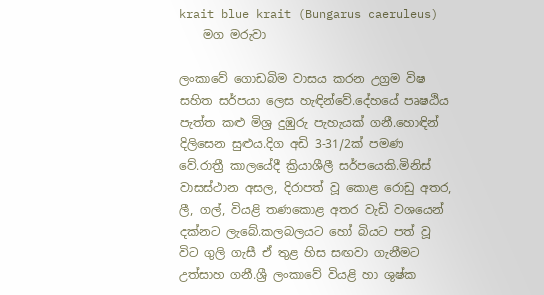krait blue krait (Bungarus caeruleus)
    මග මරුවා

ලංකාවේ ගොඩබිම වාසය කරන උග්‍රම විෂ සහිත සර්පයා ලෙස හැඳින්වේ.දේහයේ පෘෂඨිය පැත්ත කළු මිශ්‍ර දුඹුරු පැහැයක් ගනී.හොඳින් දිලිසෙන සුළුය.දිග අඩි 3-31/2ක් පමණ වේ.රාත්‍රී කාලයේදී ක්‍රියාශීලී සර්පයෙකි.මිනිස් වාසස්ථාන අසල, දිරාපත් වූ කොළ රොඩු අතර, ලී, ගල්, වියළි තණකොළ අතර වැඩි වශයෙන් දක්නට ලැබේ.කලබලයට හෝ බියට පත් වූ විට ගුලි ගැසී ඒ තුළ හිස සඟවා ගැනීමට උත්සාහ ගනී.ශ්‍රී ලංකාවේ වියළි හා ශුෂ්ක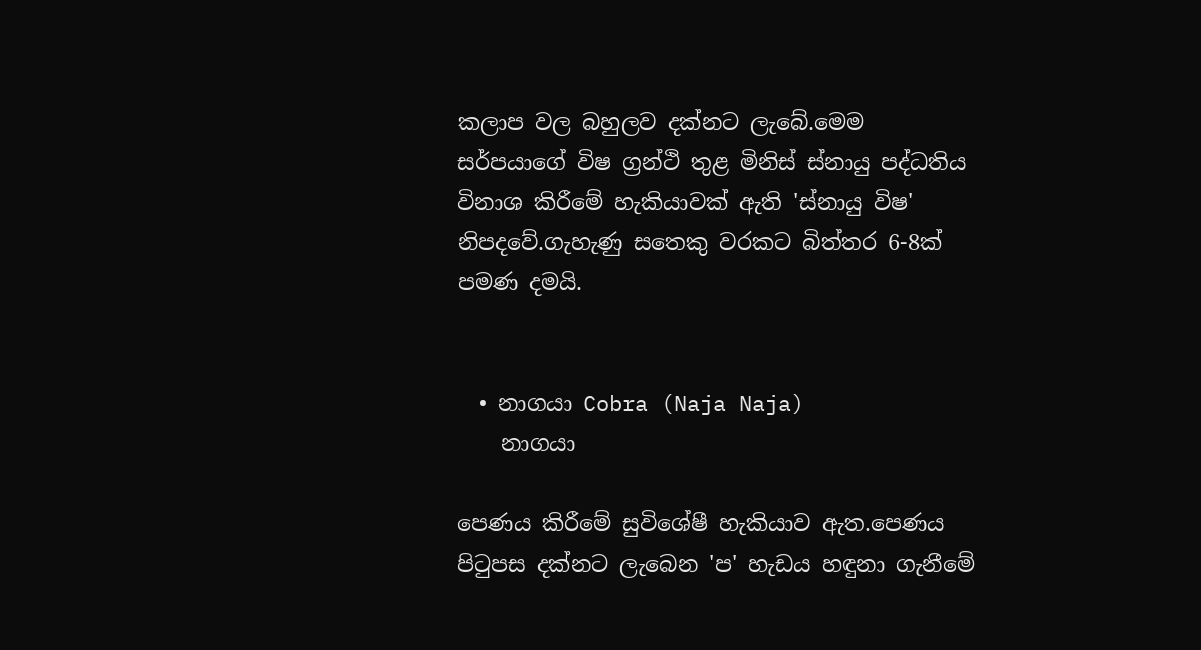කලාප වල බහුලව දක්නට ලැබේ.මෙම සර්පයාගේ විෂ ග්‍රන්ථි තුළ මිනිස් ස්නායු පද්ධතිය විනාශ කිරීමේ හැකියාවක් ඇති 'ස්නායු විෂ' නිපදවේ.ගැහැණු සතෙකු වරකට බිත්තර 6-8ක් පමණ දමයි.


  • නාගයා Cobra (Naja Naja)
    නාගයා

පෙණය කිරීමේ සුවිශේෂී හැකියාව ඇත.පෙණය පිටුපස දක්නට ලැබෙන 'ප' හැඩය හඳුනා ගැනීමේ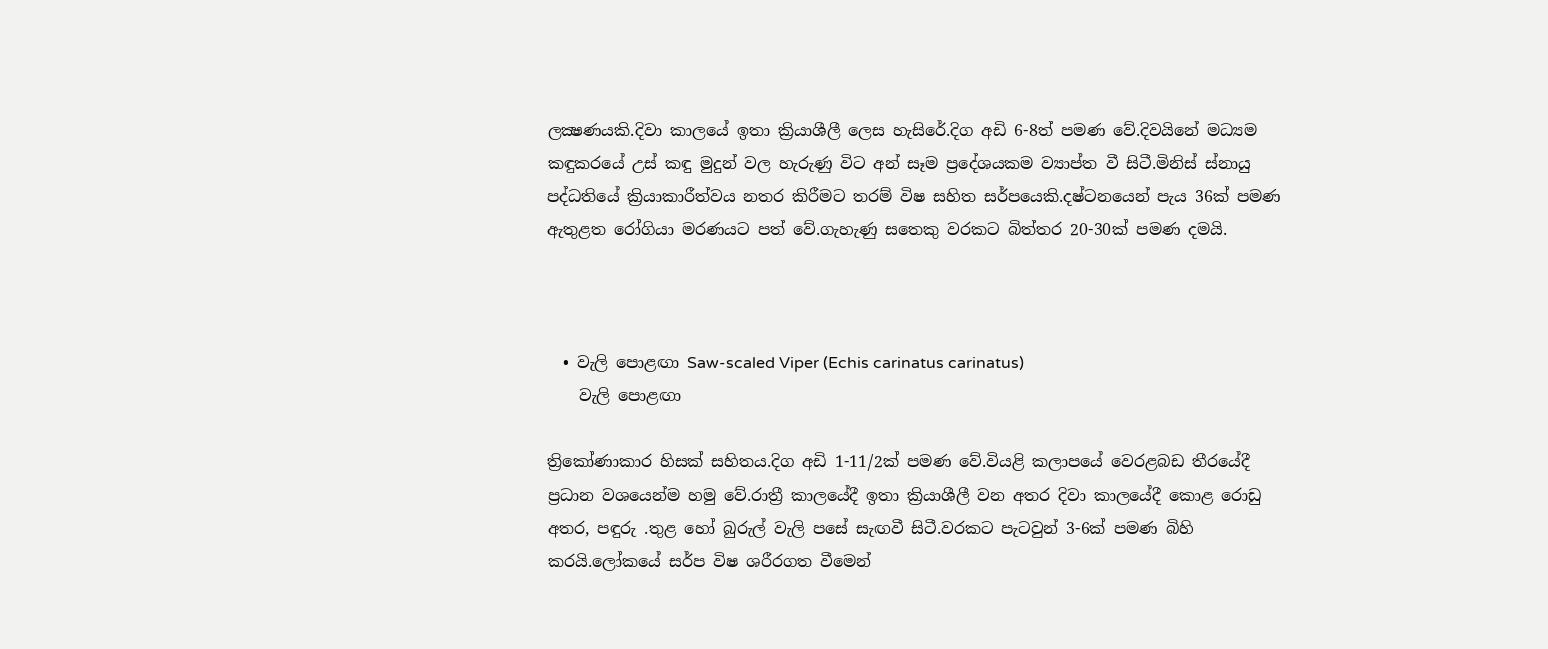ලක්‍ෂණයකි.දිවා කාලයේ ඉතා ක්‍රියාශීලී ලෙස හැසිරේ.දිග අඩි 6-8ත් පමණ වේ.දිවයිනේ මධ්‍යම කඳුකරයේ උස් කඳු මුදුන් වල හැරුණු විට අන් සෑම ප්‍රදේශයකම ව්‍යාප්ත වී සිටී.මිනිස් ස්නායු පද්ධතියේ ක්‍රියාකාරීත්වය නතර කිරීමට තරම් විෂ සහිත සර්පයෙකි.දෂ්ටනයෙන් පැය 36ක් පමණ ඇතුළත රෝගියා මරණයට පත් වේ.ගැහැණු සතෙකු වරකට බිත්තර 20-30ක් පමණ දමයි.



  • වැලි පොළඟා Saw-scaled Viper (Echis carinatus carinatus)
    වැලි පොළඟා

ත්‍රිකෝණාකාර හිසක් සහිතය.දිග අඩි 1-11/2ක් පමණ වේ.වියළි කලාපයේ වෙරළබඩ තීරයේදී ප්‍රධාන වශයෙන්ම හමු වේ.රාත්‍රී කාලයේදී ඉතා ක්‍රියාශීලී වන අතර දිවා කාලයේදී කොළ රොඩු අතර, පඳුරු .තුළ හෝ බුරුල් වැලි පසේ සැඟවී සිටී.වරකට පැටවුන් 3-6ක් පමණ බිහි කරයි.ලෝකයේ සර්ප විෂ ශරීරගත වීමෙන්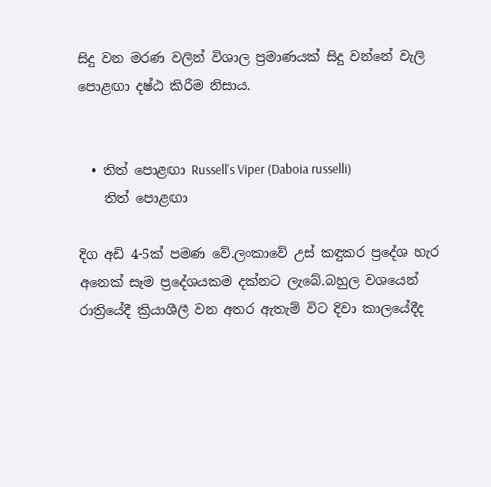සිදු වන මරණ වලින් විශාල ප්‍රමාණයක් සිදු වන්නේ වැලි පොළඟා දෂ්ඨ කිරීම නිසාය.


  • තිත් පොළඟා Russell's Viper (Daboia russelli)
    තිත් පොළඟා

දිග අඩි 4-5ක් පමණ වේ.ලංකාවේ උස් කඳුකර ප්‍රදේශ හැර අනෙක් සෑම ප්‍රදේශයකම දක්නට ලැබේ.බහුල වශයෙන් රාත්‍රියේදී ක්‍රියාශීලී වන අතර ඇතැම් විට දිවා කාලයේදීද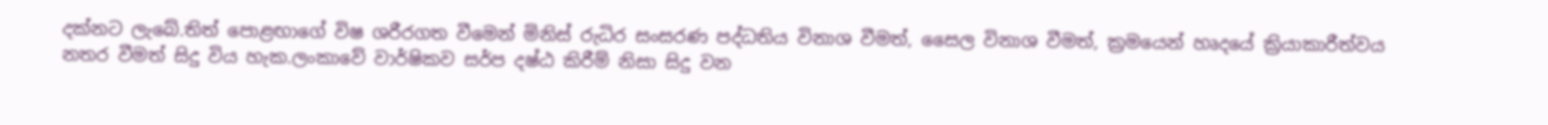දක්නට ලැබේ.තිත් පොළඟාගේ විෂ ශරීරගත වීමෙන් මිනිස් රුධිර සංසරණ පද්ධතිය විනාශ වීමත්, සෛල විනාශ වීමත්, ක්‍රමයෙන් හෘදයේ ක්‍රියාකාරීත්වය නතර වීමත් සිදු විය හැක.ලංකාවේ වාර්ෂිකව සර්ප දෂ්ඨ කිරීම් නිසා සිදු වන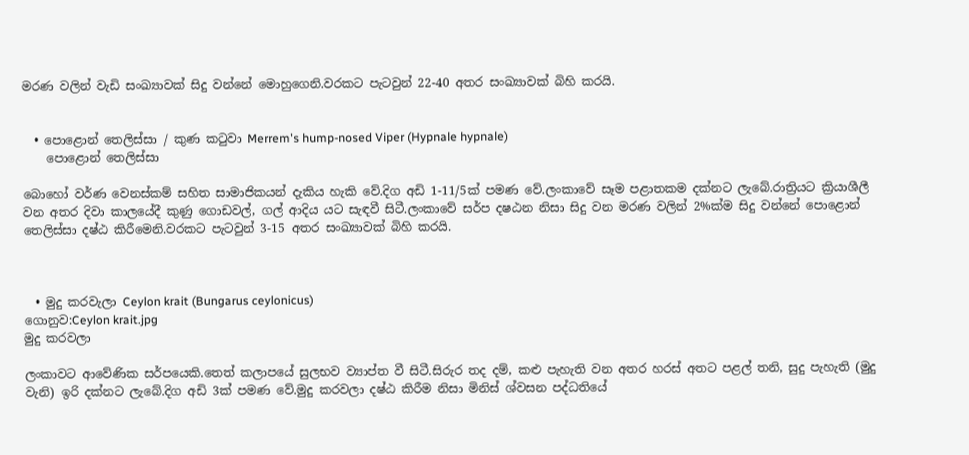මරණ වලින් වැඩි සංඛ්‍යාවක් සිදු වන්නේ මොහුගෙනි.වරකට පැටවුන් 22-40 අතර සංඛ්‍යාවක් බිහි කරයි.


  • පොළොන් තෙලිස්සා / කුණ කටුවා Merrem's hump-nosed Viper (Hypnale hypnale)
    පොළොන් තෙලිස්සා

බොහෝ වර්ණ වෙනස්කම් සහිත සාමාජිකයන් දැකිය හැකි වේ.දිග අඩි 1-11/5ක් පමණ වේ.ලංකාවේ සෑම පළාතකම දක්නට ලැබේ.රාත්‍රියට ක්‍රියාශීලී වන අතර දිවා කාලයේදී කුණු ගොඩවල්, ගල් ආදිය යට සැඳවී සිටී.ලංකාවේ සර්ප දෂඨන නිසා සිදු වන මරණ වලින් 2%ක්ම සිදු වන්නේ පොළොන් තෙලිස්සා දෂ්ඨ කිරීමෙනි.වරකට පැටවුන් 3-15 අතර සංඛ්‍යාවක් බිහි කරයි.



  • මුදු කරවැලා Ceylon krait (Bungarus ceylonicus)
ගොනුව:Ceylon krait.jpg
මුදු කරවලා

ලංකාවට ආවේණික සර්පයෙකි.තෙත් කලාපයේ සුලභව ව්‍යාප්ත වී සිටී.සිරුර තද දම්, කළු පැහැති වන අතර හරස් අතට පළල් තනි, සුදු පැහැති (මුදු වැනි) ඉරි දක්නට ලැබේ.දිග අඩි 3ක් පමණ වේ.මුදු කරවලා දෂ්ඨ කිරීම නිසා මිනිස් ශ්වසන පද්ධතියේ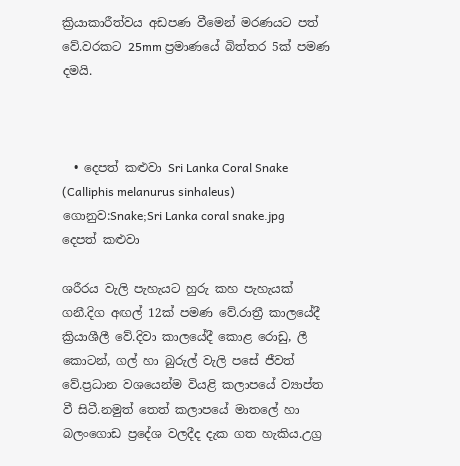ක්‍රියාකාරීත්වය අඩපණ වීමෙන් මරණයට පත් වේ.වරකට 25mm ප්‍රමාණයේ බිත්තර 5ක් පමණ දමයි.



  • දෙපත් කළුවා Sri Lanka Coral Snake (Calliphis melanurus sinhaleus)
ගොනුව:Snake;Sri Lanka coral snake.jpg
දෙපත් කළුවා

ශරීරය වැලි පැහැයට හුරු කහ පැහැයක් ගනී.දිග අඟල් 12ක් පමණ වේ.රාත්‍රී කාලයේදී ක්‍රියාශීලී වේ.දිවා කාලයේදී කොළ රොඩු, ලී කොටන්, ගල් හා බුරුල් වැලි පසේ ජීවත් වේ.ප්‍රධාන වශයෙන්ම වියළි කලාපයේ ව්‍යාප්ත වී සිටී.නමුත් තෙත් කලාපයේ මාතලේ හා බලංගොඩ ප්‍රදේශ වලදීද දැක ගත හැකිය.උග්‍ර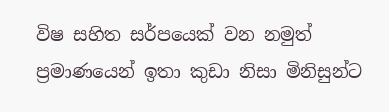විෂ සහිත සර්පයෙක් වන නමුත් ප්‍රමාණයෙන් ඉතා කුඩා නිසා මිනිසුන්ට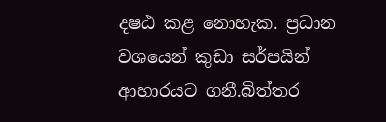දෂඨ කළ නොහැක. ප්‍රධාන වශයෙන් කුඩා සර්පයින් ආහාරයට ගනී.බිත්තර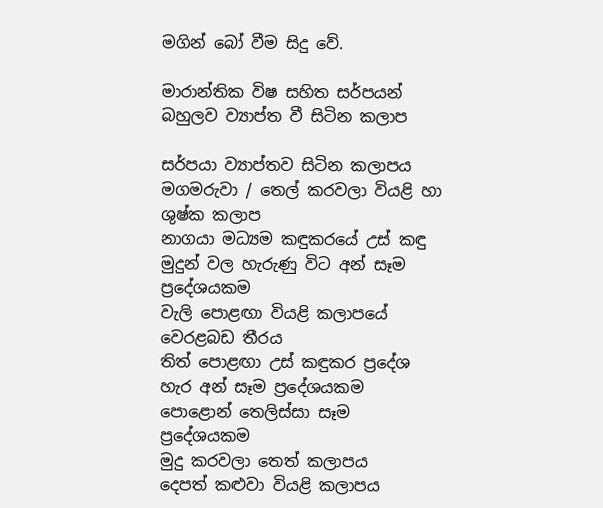මගින් බෝ වීම සිදු වේ.

මාරාන්තික විෂ සහිත සර්පයන් බහුලව ව්‍යාප්ත වී සිටින කලාප

සර්පයා ව්‍යාප්තව සිටින කලාපය
මගමරුවා / තෙල් කරවලා වියළි හා ශුෂ්ක කලාප
නාගයා මධ්‍යම කඳුකරයේ උස් කඳු මුදුන් වල හැරුණු විට අන් සෑම ප්‍රදේශයකම
වැලි පොළඟා වියළි කලාපයේ වෙරළබඩ තීරය
තිත් පොළඟා උස් කඳුකර ප්‍රදේශ හැර අන් සෑම ප්‍රදේශයකම
පොළොන් තෙලිස්සා සෑම ප්‍රදේශයකම
මුදු කරවලා තෙත් කලාපය
දෙපත් කළුවා වියළි කලාපය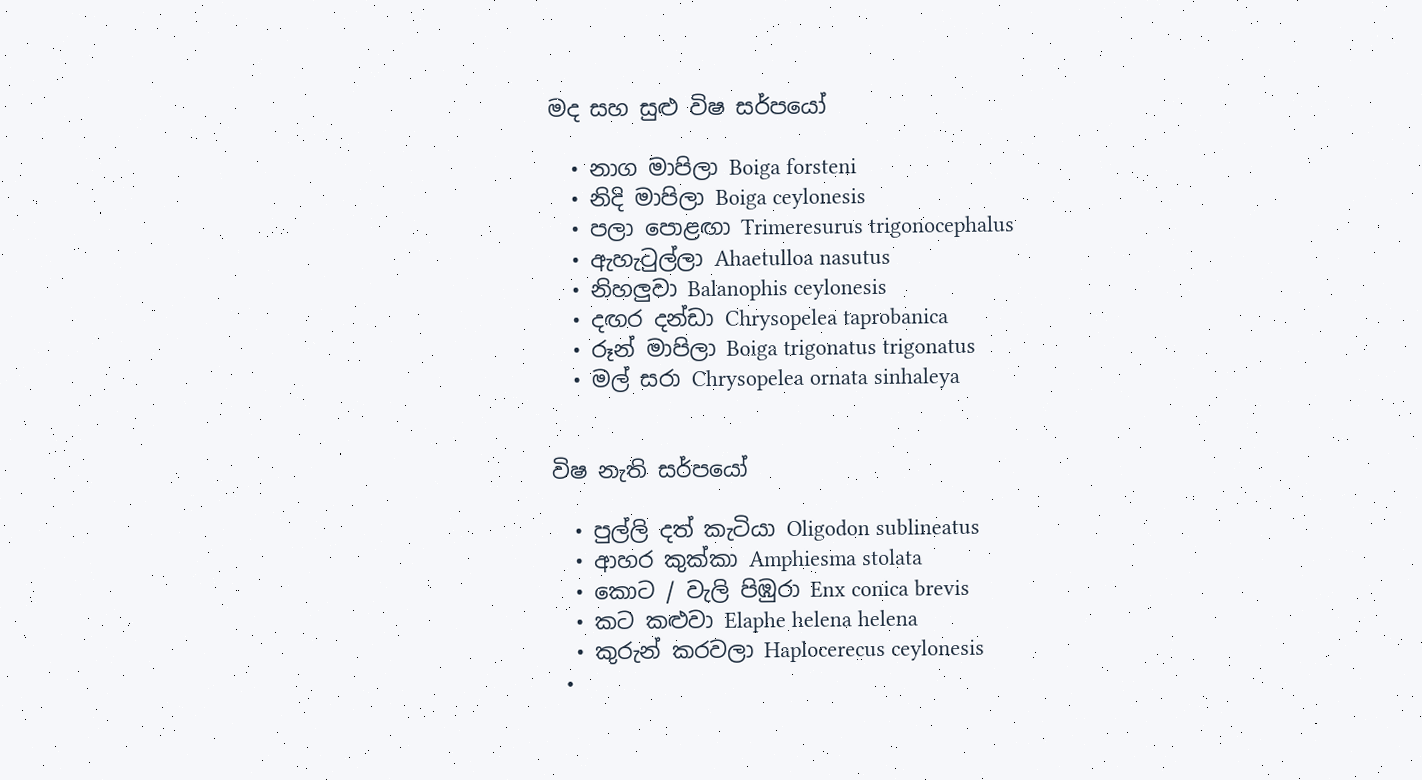මද සහ සුළු විෂ සර්පයෝ

  • නාග මාපිලා Boiga forsteni
  • නිදි මාපිලා Boiga ceylonesis
  • පලා පොළඟා Trimeresurus trigonocephalus
  • ඇහැටුල්ලා Ahaetulloa nasutus
  • නිහලුවා Balanophis ceylonesis
  • දඟර දන්ඩා Chrysopelea taprobanica
  • රූන් මාපිලා Boiga trigonatus trigonatus
  • මල් සරා Chrysopelea ornata sinhaleya


විෂ නැති සර්පයෝ

  • පුල්ලි දත් කැටියා Oligodon sublineatus
  • ආහර කුක්කා Amphiesma stolata
  • කොට / වැලි පිඹුරා Enx conica brevis
  • කට කළුවා Elaphe helena helena
  • කුරුන් කරවලා Haplocerecus ceylonesis
  •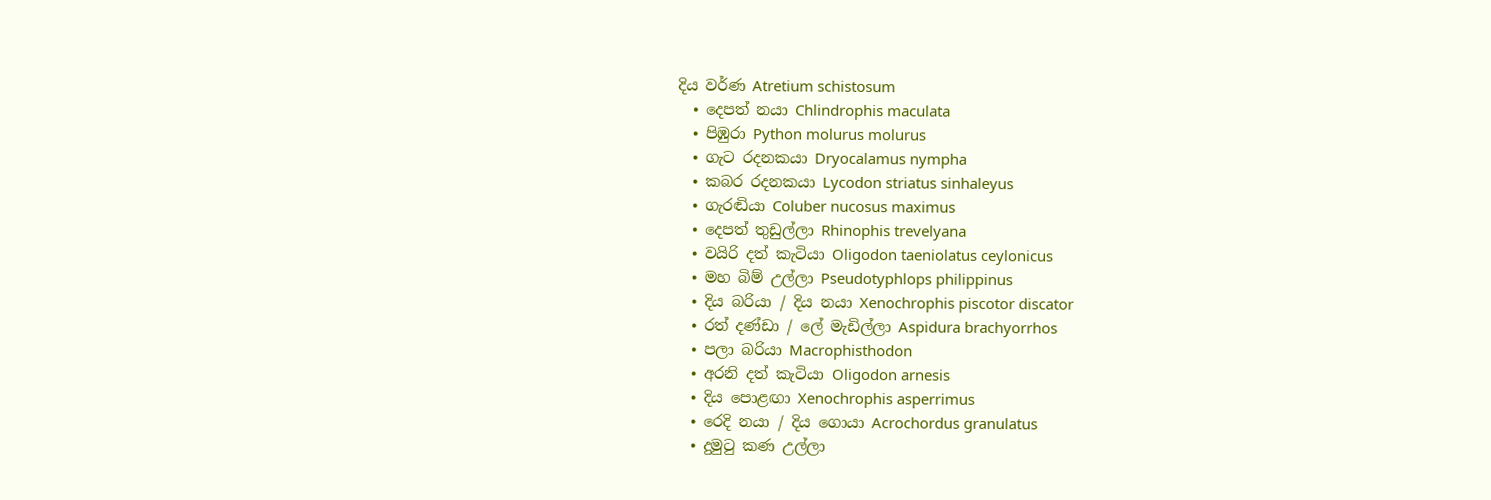දිය වර්ණ Atretium schistosum
  • දෙපත් නයා Chlindrophis maculata
  • පිඹුරා Python molurus molurus
  • ගැට රදනකයා Dryocalamus nympha
  • කබර රදනකයා Lycodon striatus sinhaleyus
  • ගැරඬියා Coluber nucosus maximus
  • දෙපත් තුඩුල්ලා Rhinophis trevelyana
  • වයිරි දත් කැටියා Oligodon taeniolatus ceylonicus
  • මහ බිම් උල්ලා Pseudotyphlops philippinus
  • දිය බරියා / දිය නයා Xenochrophis piscotor discator
  • රත් දණ්ඩා / ලේ මැඩිල්ලා Aspidura brachyorrhos
  • පලා බරියා Macrophisthodon
  • අරනි දත් කැටියා Oligodon arnesis
  • දිය පොළඟා Xenochrophis asperrimus
  • රෙදි නයා / දිය ගොයා Acrochordus granulatus
  • දුමුටු කණ උල්ලා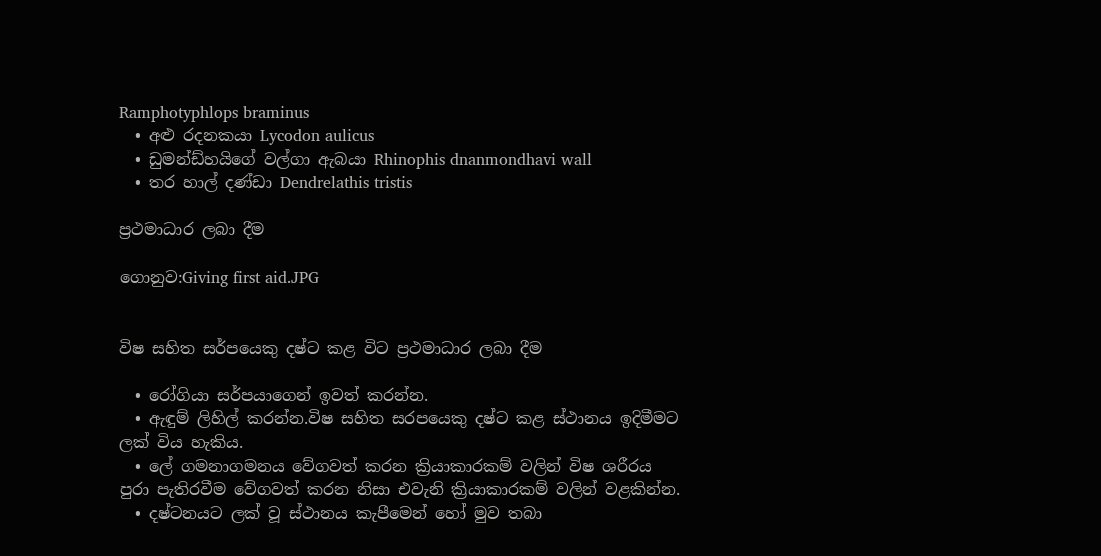Ramphotyphlops braminus
  • අළු රදනකයා Lycodon aulicus
  • ඩුමන්ඩ්හයිගේ වල්ගා ඇබයා Rhinophis dnanmondhavi wall
  • තර හාල් දණ්ඩා Dendrelathis tristis

ප්‍රථමාධාර ලබා දීම

ගොනුව:Giving first aid.JPG


විෂ සහිත සර්පයෙකු දෂ්ට කළ විට ප්‍රථමාධාර ලබා දීම

  • රෝගියා සර්පයාගෙන් ඉවත් කරන්න.
  • ඇඳුම් ලිහිල් කරන්න.විෂ සහිත සරපයෙකු දෂ්ට කළ ස්ථානය ඉදිමීමට ලක් විය හැකිය.
  • ලේ ගමනාගමනය වේගවත් කරන ක්‍රියාකාරකම් වලින් විෂ ශරීරය පුරා පැතිරවීම වේගවත් කරන නිසා එවැනි ක්‍රියාකාරකම් වලින් වළකින්න.
  • දෂ්ටනයට ලක් වූ ස්ථානය කැපීමෙන් හෝ මුව තබා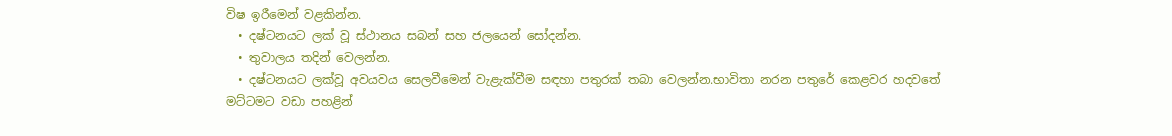විෂ ඉරීමෙන් වළකින්න.
  • දෂ්ටනයට ලක් වූ ස්ථානය සබන් සහ ජලයෙන් සෝදන්න.
  • තුවාලය තදින් වෙලන්න.
  • දෂ්ටනයට ලක්වූ අවයවය සෙලවීමෙන් වැළැක්වීම සඳහා පතුරක් තබා වෙලන්න.භාවිතා නරන පතුරේ කෙළවර හදවතේ මට්ටමට වඩා පහළින්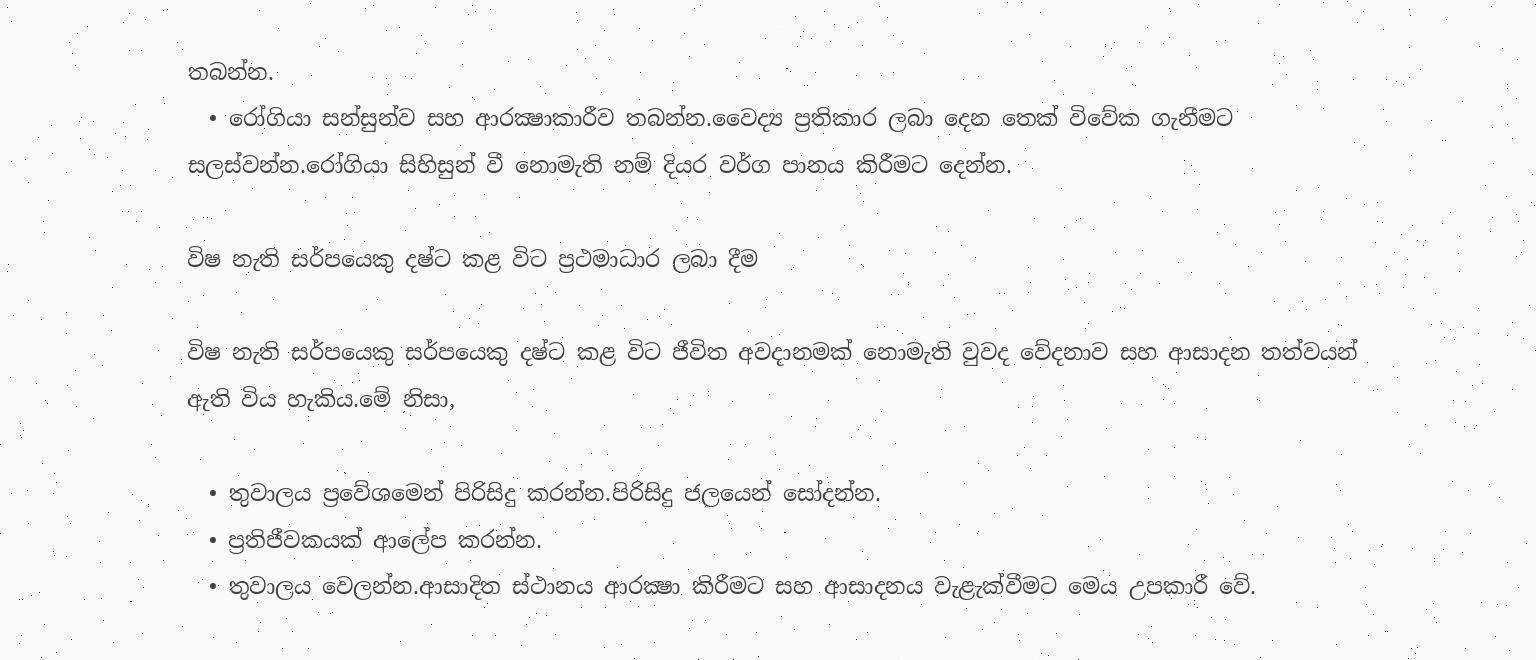තබන්න.
  • රෝගියා සන්සුන්ව සහ ආරක්‍ෂාකාරීව තබන්න.වෛද්‍ය ප්‍රතිකාර ලබා දෙන තෙක් විවේක ගැනීමට සලස්වන්න.රෝගියා සිහිසුන් වී නොමැති නම් දියර වර්ග පානය කිරීමට දෙන්න.

විෂ නැති සර්පයෙකු දෂ්ට කළ විට ප්‍රථමාධාර ලබා දීම

විෂ නැති සර්පයෙකු සර්පයෙකු දෂ්ට කළ විට ජීවිත අවදානමක් නොමැති වුවද වේදනාව සහ ආසාදන තත්වයන් ඇති විය හැකිය.මේ නිසා,

  • තුවාලය ප්‍රවේශමෙන් පිරිසිදු කරන්න.පිරිසිදු ජලයෙන් ‍සෝදන්න.
  • ප්‍රතිජීවකයක් ආලේප කරන්න.
  • තුවාලය වෙලන්න.ආසාදිත ස්ථානය ආරක්‍ෂා කිරීමට සහ ආසාදනය වැළැක්වීමට මෙය උපකාරී වේ.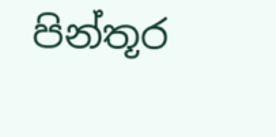පින්තූර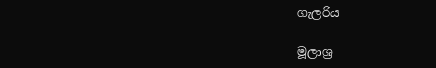ගැලරිය

මූලාශ්‍ර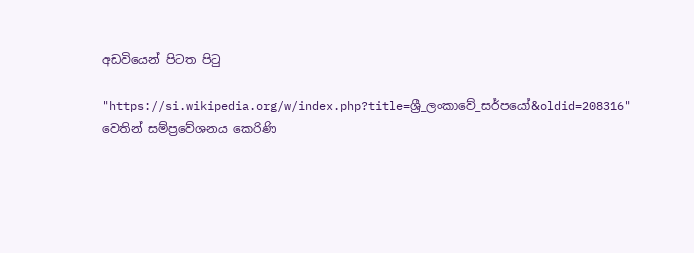අඩවියෙන් පිටත පිටු

"https://si.wikipedia.org/w/index.php?title=ශ්‍රී_ලංකාවේ_සර්පයෝ&oldid=208316" වෙතින් සම්ප්‍රවේශනය කෙරිණි